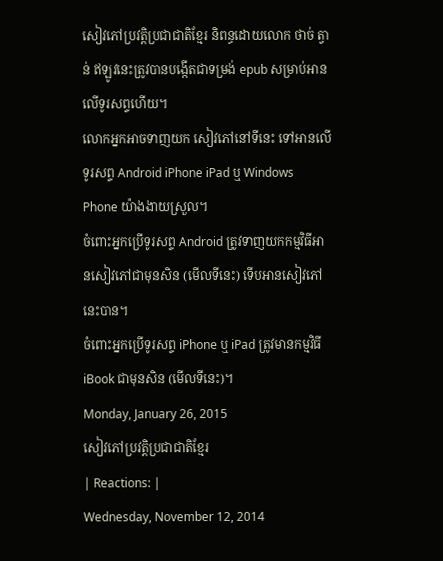សៀវភៅប្រវត្តិប្រជាជាតិខ្មែរ និពន្ធដោយលោក ថាច់ ត្វាន់ ឥឡូវនេះត្រូវបានបង្កើតជាទម្រង់ epub សម្រាប់អានលើទូរសព្ទហើយ។
លោកអ្នកអាចទាញយក សៀវភៅនៅទីនេះ ទៅអានលើទូរសព្ទ Android iPhone iPad ឬ Windows Phone យ៉ាងងាយស្រួល។
ចំពោះអ្នកប្រើទូរសព្ទ Android ត្រូវទាញយកកម្មវិធីអានសៀវភៅជាមុនសិន (មើលទីនេះ) ទើបអានសៀវភៅនេះបាន។
ចំពោះអ្នកប្រើទូរសព្ទ iPhone ឬ iPad ត្រូវមានកម្មវិធី iBook ជាមុនសិន (មើលទីនេះ)។
Monday, January 26, 2015
សៀវភៅប្រវត្តិប្រជាជាតិខ្មែរ
| Reactions: |
Wednesday, November 12, 2014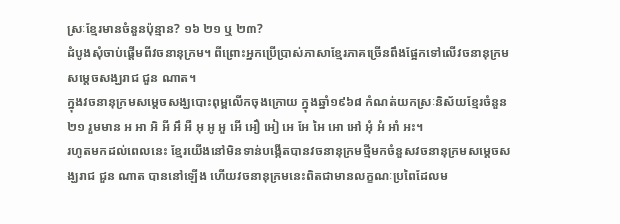ស្រៈខ្មែរមានចំនួនប៉ុន្មាន? ១៦ ២១ ឬ ២៣?
ដំបូងសុំចាប់ផ្តើមពីវចនានុក្រម។ ពីព្រោះអ្នកប្រើប្រាស់ភាសាខ្មែរភាគច្រើនពឹងផ្អែកទៅលើវចនានុក្រមសម្តេចសង្ឃរាជ ជួន ណាត។
ក្នុងវចនានុក្រមសម្តេចសង្ឃបោះពុម្ពលើកចុងក្រោយ ក្នុងឆ្នាំ១៩៦៨ កំណត់យកស្រៈនិស័យខ្មែរចំនួន ២១ រួមមាន អ អា អិ អី អឹ អឺ អុ អូ អួ អើ អឿ អៀ អេ អែ អៃ អោ អៅ អុំ អំ អាំ អះ។
រហូតមកដល់ពេលនេះ ខ្មែរយើងនៅមិនទាន់បង្កើតបានវចនានុក្រមថ្មីមកចំនួសវចនានុក្រមសម្តេចសង្ឃរាជ ជួន ណាត បាននៅឡើង ហើយវចនានុក្រមនេះពិតជាមានលក្ខណៈប្រពៃដែលម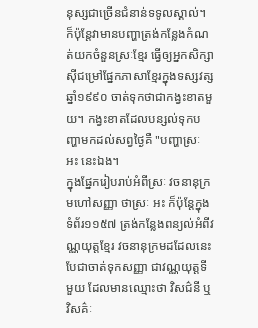នុស្សជាច្រើនជំនាន់ទទូលស្គាល់។ ក៏ប៉ុន្តែវាមានបញ្ហាត្រង់កន្លែងកំណត់យកចំនួនស្រៈខ្មែរ ធ្វើឲ្យអ្នកសិក្សាស៊ីជម្រៅផ្នែកភាសាខ្មែរក្នុងទស្សវត្សឆ្នាំ១៩៩០ ចាត់ទុកថាជាកង្វះខាតមួយ។ កង្វះខាតដែលបន្សល់ទុកបញ្ហាមកដល់សព្វថ្ងៃគឺ "បញ្ហាស្រៈ អះ នេះឯង។
ក្នុងផ្នែករៀបរាប់អំពីស្រៈ វចនានុក្រមហៅសញ្ញា ថាស្រៈ អះ ក៏ប៉ុន្តែក្នុងទំព័រ១១៥៧ ត្រង់កន្លែងពន្យល់អំពីវណ្ណយុត្តខ្មែរ វចនានុក្រមដដែលនេះបែជាចាត់ទុកសញ្ញា ជាវណ្ណយុត្តទីមួយ ដែលមានឈ្មោះថា វិសជ៌នី ឬវិសគ៌ៈ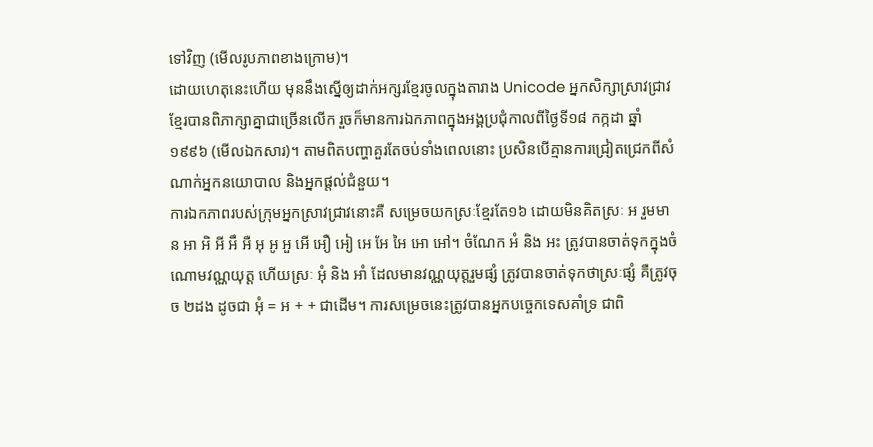ទៅវិញ (មើលរូបភាពខាងក្រោម)។
ដោយហេតុនេះហើយ មុននឹងស្នើឲ្យដាក់អក្សរខ្មែរចូលក្នុងតារាង Unicode អ្នកសិក្សាស្រាវជ្រាវខ្មែរបានពិភាក្សាគ្នាជាច្រើនលើក រួចក៏មានការឯកភាពក្នុងអង្គប្រជុំកាលពីថ្ងៃទី១៨ កក្កដា ឆ្នាំ១៩៩៦ (មើលឯកសារ)។ តាមពិតបញ្ហាគួរតែចប់ទាំងពេលនោះ ប្រសិនបើគ្មានការជ្រៀតជ្រេកពីសំណាក់អ្នកនយោបាល និងអ្នកផ្តល់ជំនួយ។
ការឯកភាពរបស់ក្រុមអ្នកស្រាវជ្រាវនោះគឺ សម្រេចយកស្រៈខ្មែរតែ១៦ ដោយមិនគិតស្រៈ អ រួមមាន អា អិ អី អឹ អឺ អុ អូ អួ អើ អឿ អៀ អេ អែ អៃ អោ អៅ។ ចំណែក អំ និង អះ ត្រូវបានចាត់ទុកក្នុងចំណោមវណ្ណយុត្ត ហើយស្រៈ អុំ និង អាំ ដែលមានវណ្ណយុត្តរួមផ្សំ ត្រូវបានចាត់ទុកថាស្រៈផ្សំ គឺត្រូវចុច ២ដង ដូចជា អុំ = អ + + ជាដើម។ ការសម្រេចនេះត្រូវបានអ្នកបច្ចេកទេសគាំទ្រ ជាពិ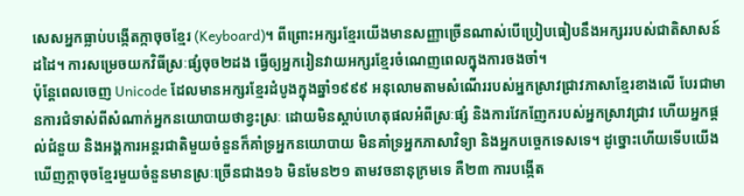សេសអ្នកធ្លាប់បង្កើតក្កាចុចខ្មែរ (Keyboard)។ ពីព្រោះអក្សរខ្មែរយើងមានសញ្ញាច្រើនណាស់បើប្រៀបធៀបនឹងអក្សររបស់ជាតិសាសន៍ដដៃ។ ការសម្រេចយកវិធីស្រៈផ្សំចុច២ដង ធ្វើឲ្យអ្នករៀនវាយអក្សរខ្មែរចំណេញពេលក្នុងការចងចាំ។
ប៉ុន្តែពេលចេញ Unicode ដែលមានអក្សរខ្មែរដំបូងក្នុងឆ្នាំ១៩៩៩ អនុលោមតាមសំណើររបស់អ្នកស្រាវជ្រាវភាសាខ្មែរខាងលើ បែរជាមានការជំទាស់ពីសំណាក់អ្នកនយោបាយថាខ្វះស្រៈ ដោយមិនស្តាប់ហេតុផលអំពីស្រៈផ្សំ និងការវែកញែករបស់អ្នកស្រាវជ្រាវ ហើយអ្នកផ្តល់ជំនួយ និងអង្គការអន្តរជាតិមួយចំនួនក៏គាំទ្រអ្នកនយោបាយ មិនគាំទ្រអ្នកភាសាវិទ្យា និងអ្នកបច្ចេកទេសទេ។ ដូច្នោះហើយទើបយើងឃើញក្ដាចុចខ្មែរមួយចំនួនមានស្រៈច្រើនជាង១៦ មិនមែន២១ តាមវចនានុក្រមទេ គឺ២៣ ការបង្កើត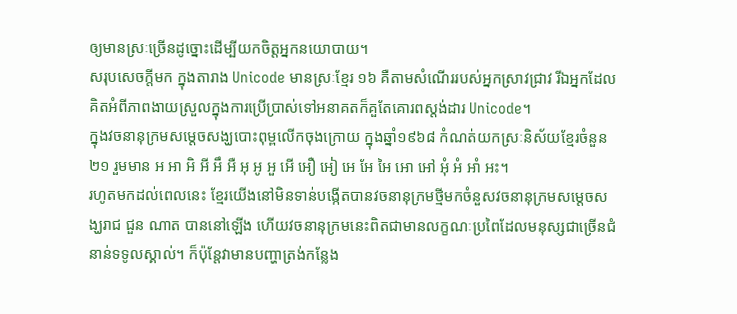ឲ្យមានស្រៈច្រើនដូច្នោះដើម្បីយកចិត្តអ្នកនយោបាយ។
សរុបសេចក្តីមក ក្នុងតារាង Unicode មានស្រៈខ្មែរ ១៦ គឺតាមសំណើររបស់អ្នកស្រាវជ្រាវ រីឯអ្នកដែលគិតអំពីភាពងាយស្រួលក្នុងការប្រើប្រាស់ទៅអនាគតក៏គួតែគោរពស្តង់ដារ Unicode។
ក្នុងវចនានុក្រមសម្តេចសង្ឃបោះពុម្ពលើកចុងក្រោយ ក្នុងឆ្នាំ១៩៦៨ កំណត់យកស្រៈនិស័យខ្មែរចំនួន ២១ រួមមាន អ អា អិ អី អឹ អឺ អុ អូ អួ អើ អឿ អៀ អេ អែ អៃ អោ អៅ អុំ អំ អាំ អះ។
រហូតមកដល់ពេលនេះ ខ្មែរយើងនៅមិនទាន់បង្កើតបានវចនានុក្រមថ្មីមកចំនួសវចនានុក្រមសម្តេចសង្ឃរាជ ជួន ណាត បាននៅឡើង ហើយវចនានុក្រមនេះពិតជាមានលក្ខណៈប្រពៃដែលមនុស្សជាច្រើនជំនាន់ទទូលស្គាល់។ ក៏ប៉ុន្តែវាមានបញ្ហាត្រង់កន្លែង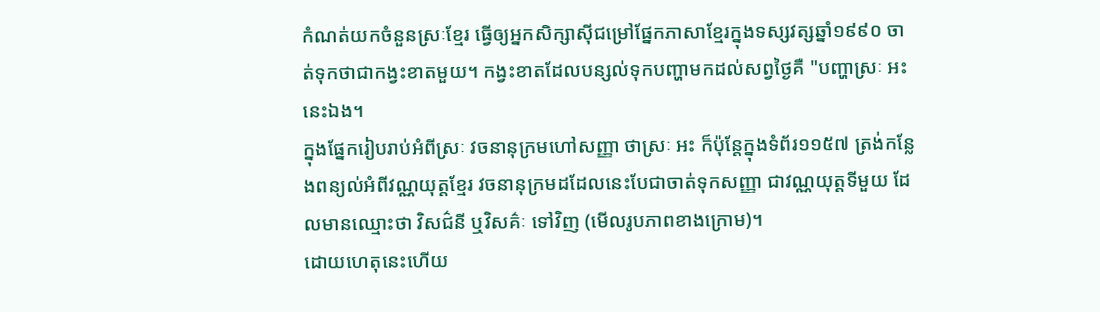កំណត់យកចំនួនស្រៈខ្មែរ ធ្វើឲ្យអ្នកសិក្សាស៊ីជម្រៅផ្នែកភាសាខ្មែរក្នុងទស្សវត្សឆ្នាំ១៩៩០ ចាត់ទុកថាជាកង្វះខាតមួយ។ កង្វះខាតដែលបន្សល់ទុកបញ្ហាមកដល់សព្វថ្ងៃគឺ "បញ្ហាស្រៈ អះ នេះឯង។
ក្នុងផ្នែករៀបរាប់អំពីស្រៈ វចនានុក្រមហៅសញ្ញា ថាស្រៈ អះ ក៏ប៉ុន្តែក្នុងទំព័រ១១៥៧ ត្រង់កន្លែងពន្យល់អំពីវណ្ណយុត្តខ្មែរ វចនានុក្រមដដែលនេះបែជាចាត់ទុកសញ្ញា ជាវណ្ណយុត្តទីមួយ ដែលមានឈ្មោះថា វិសជ៌នី ឬវិសគ៌ៈ ទៅវិញ (មើលរូបភាពខាងក្រោម)។
ដោយហេតុនេះហើយ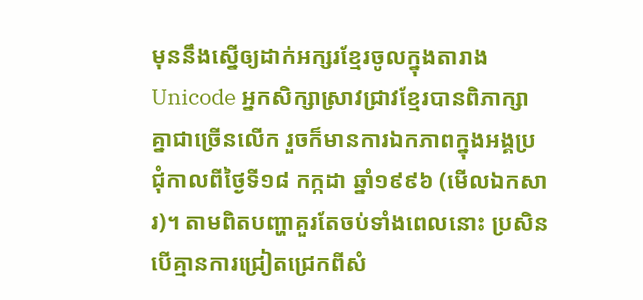មុននឹងស្នើឲ្យដាក់អក្សរខ្មែរចូលក្នុងតារាង Unicode អ្នកសិក្សាស្រាវជ្រាវខ្មែរបានពិភាក្សាគ្នាជាច្រើនលើក រួចក៏មានការឯកភាពក្នុងអង្គប្រជុំកាលពីថ្ងៃទី១៨ កក្កដា ឆ្នាំ១៩៩៦ (មើលឯកសារ)។ តាមពិតបញ្ហាគួរតែចប់ទាំងពេលនោះ ប្រសិនបើគ្មានការជ្រៀតជ្រេកពីសំ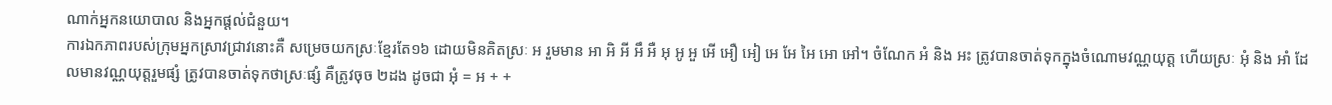ណាក់អ្នកនយោបាល និងអ្នកផ្តល់ជំនួយ។
ការឯកភាពរបស់ក្រុមអ្នកស្រាវជ្រាវនោះគឺ សម្រេចយកស្រៈខ្មែរតែ១៦ ដោយមិនគិតស្រៈ អ រួមមាន អា អិ អី អឹ អឺ អុ អូ អួ អើ អឿ អៀ អេ អែ អៃ អោ អៅ។ ចំណែក អំ និង អះ ត្រូវបានចាត់ទុកក្នុងចំណោមវណ្ណយុត្ត ហើយស្រៈ អុំ និង អាំ ដែលមានវណ្ណយុត្តរួមផ្សំ ត្រូវបានចាត់ទុកថាស្រៈផ្សំ គឺត្រូវចុច ២ដង ដូចជា អុំ = អ + +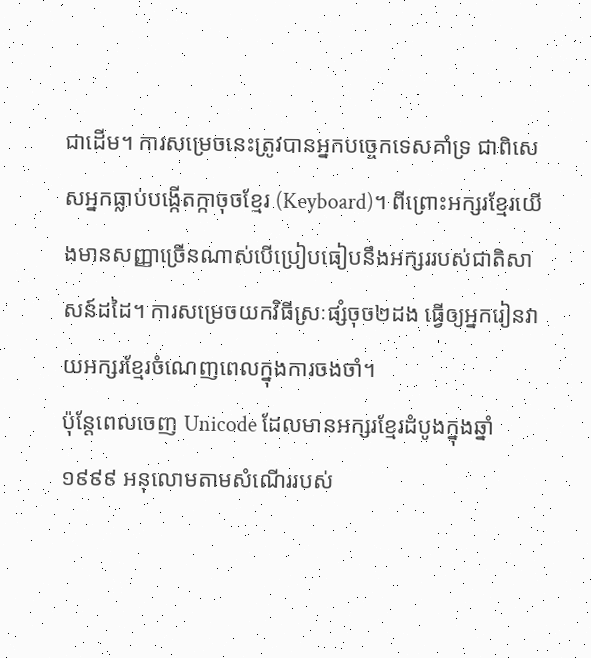ជាដើម។ ការសម្រេចនេះត្រូវបានអ្នកបច្ចេកទេសគាំទ្រ ជាពិសេសអ្នកធ្លាប់បង្កើតក្កាចុចខ្មែរ (Keyboard)។ ពីព្រោះអក្សរខ្មែរយើងមានសញ្ញាច្រើនណាស់បើប្រៀបធៀបនឹងអក្សររបស់ជាតិសាសន៍ដដៃ។ ការសម្រេចយកវិធីស្រៈផ្សំចុច២ដង ធ្វើឲ្យអ្នករៀនវាយអក្សរខ្មែរចំណេញពេលក្នុងការចងចាំ។
ប៉ុន្តែពេលចេញ Unicode ដែលមានអក្សរខ្មែរដំបូងក្នុងឆ្នាំ១៩៩៩ អនុលោមតាមសំណើររបស់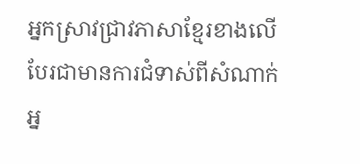អ្នកស្រាវជ្រាវភាសាខ្មែរខាងលើ បែរជាមានការជំទាស់ពីសំណាក់អ្ន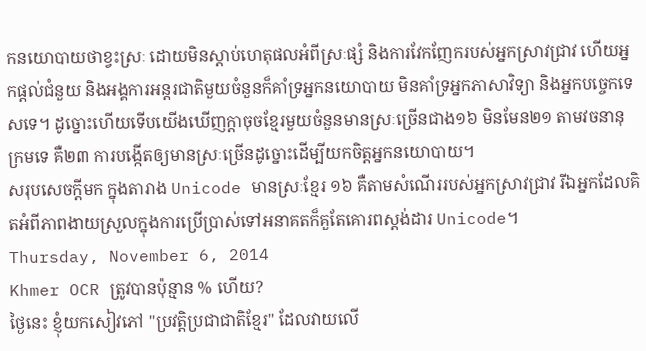កនយោបាយថាខ្វះស្រៈ ដោយមិនស្តាប់ហេតុផលអំពីស្រៈផ្សំ និងការវែកញែករបស់អ្នកស្រាវជ្រាវ ហើយអ្នកផ្តល់ជំនួយ និងអង្គការអន្តរជាតិមួយចំនួនក៏គាំទ្រអ្នកនយោបាយ មិនគាំទ្រអ្នកភាសាវិទ្យា និងអ្នកបច្ចេកទេសទេ។ ដូច្នោះហើយទើបយើងឃើញក្ដាចុចខ្មែរមួយចំនួនមានស្រៈច្រើនជាង១៦ មិនមែន២១ តាមវចនានុក្រមទេ គឺ២៣ ការបង្កើតឲ្យមានស្រៈច្រើនដូច្នោះដើម្បីយកចិត្តអ្នកនយោបាយ។
សរុបសេចក្តីមក ក្នុងតារាង Unicode មានស្រៈខ្មែរ ១៦ គឺតាមសំណើររបស់អ្នកស្រាវជ្រាវ រីឯអ្នកដែលគិតអំពីភាពងាយស្រួលក្នុងការប្រើប្រាស់ទៅអនាគតក៏គួតែគោរពស្តង់ដារ Unicode។
Thursday, November 6, 2014
Khmer OCR ត្រូវបានប៉ុន្មាន % ហើយ?
ថ្ងៃនេះ ខ្ញុំយកសៀវភៅ "ប្រវត្តិប្រជាជាតិខ្មែរ" ដែលវាយលើ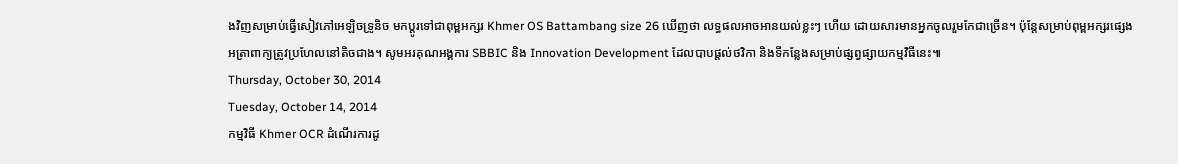ងវិញសម្រាប់ធ្វើសៀវភៅអេឡិចទ្រូនិច មកប្តូរទៅជាពុម្ពអក្សរ Khmer OS Battambang size 26 ឃើញថា លទ្ធផលអាចអានយល់ខ្លះៗ ហើយ ដោយសារមានអ្នកចូលរួមកែជាច្រើន។ ប៉ុន្តែសម្រាប់ពុម្ពអក្សរផ្សេង អត្រាពាក្យត្រូវប្រហែលនៅតិចជាង។ សូមអរគុណអង្គការ SBBIC និង Innovation Development ដែលបាបផ្តល់ថវិកា និងទីកន្លែងសម្រាប់ផ្សព្វផ្សាយកម្មវិធីនេះ៕
Thursday, October 30, 2014
Tuesday, October 14, 2014
កម្មវិធី Khmer OCR ដំណើរការដូ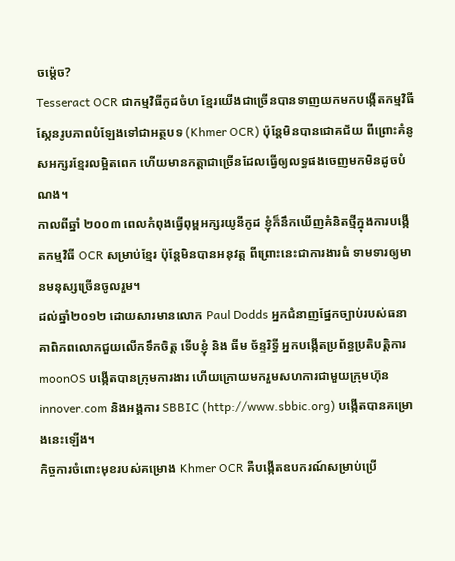ចម៉្តេច?
Tesseract OCR ជាកម្មវិធីកូដចំហ ខ្មែរយើងជាច្រើនបានទាញយកមកបង្កើតកម្មវិធីស្កែនរូបភាពបំឡែងទៅជាអត្ថបទ (Khmer OCR) ប៉ុន្តែមិនបានជោគជ័យ ពីព្រោះគំនូសអក្សរខ្មែរលម្អិតពេក ហើយមានកត្តាជាច្រើនដែលធ្វើឲ្យលទ្ធផងចេញមកមិនដូចបំណង។
កាលពីឆ្នាំ ២០០៣ ពេលកំពុងធ្វើពុម្ពអក្សរយូនីកូដ ខ្ញុំក៏នឹកឃើញគំនិតថ្មីក្នុងការបង្កើតកម្មវិធី OCR សម្រាប់ខ្មែរ ប៉ុន្តែមិនបានអនុវត្ត ពីព្រោះនេះជាការងារធំ ទាមទារឲ្យមានមនុស្សច្រើនចូលរួម។
ដល់ឆ្នាំ២០១២ ដោយសារមានលោក Paul Dodds អ្នកជំនាញផ្នែកច្បាប់របស់ធនាគាពិភពលោកជួយលើកទឹកចិត្ត ទើបខ្ញុំ និង ធីម ច័ន្ទរិទ្ធី អ្នកបង្កើតប្រព័ន្ធប្រតិបត្តិការ moonOS បង្កើតបានក្រុមការងារ ហើយក្រោយមករួមសហការជាមួយក្រុមហ៊ុន innover.com និងអង្គការ SBBIC (http://www.sbbic.org) បង្កើតបានគម្រោងនេះឡើង។
កិច្ចការចំពោះមុខរបស់គម្រោង Khmer OCR គឺបង្កើតឧបករណ៍សម្រាប់ប្រើ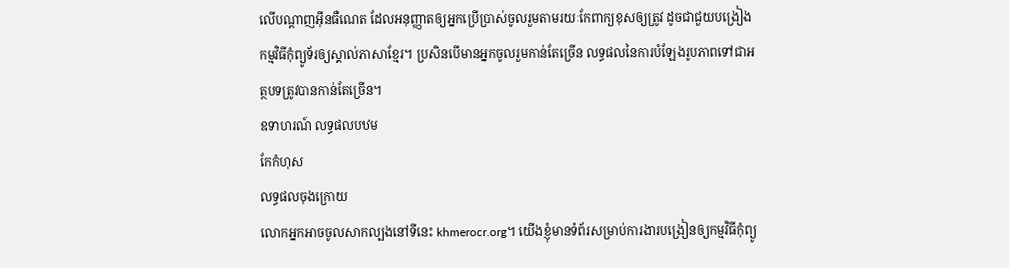លើបណ្តាញអ៊ីនធឺណេត ដែលអនុញ្ញាតឲ្យអ្នកប្រើប្រាស់ចូលរួមតាមរយៈកែពាក្យខុសឲ្យត្រូវ ដូចជាជួយបង្រៀងកម្មវិធីកុំព្យូទ័រឲ្យស្គាល់ភាសាខ្មែរ។ ប្រសិនបើមានអ្នកចូលរួមកាន់តែច្រើន លទ្ធផលនៃការបំឡែងរូបភាពទៅជាអត្ថបទត្រូវបានកាន់តែច្រើន។
ឧទាហរណ៍ លទ្ធផលបឋម
កែកំហុស
លទ្ធផលចុងក្រោយ
លោកអ្នកអាចចូលសាកល្បងនៅទីនេះ khmerocr.org។ យើងខ្ញុំមានទំព័រសម្រាប់ការងារបង្រៀនឲ្យកម្មវិធីកុំព្យូ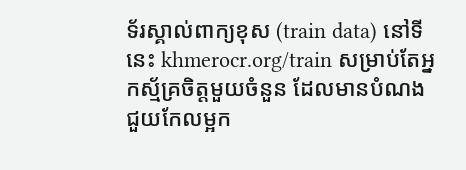ទ័រស្គាល់ពាក្យខុស (train data) នៅទីនេះ khmerocr.org/train សម្រាប់តែអ្នកស្ម័គ្រចិត្តមួយចំនួន ដែលមានបំណងជួយកែលម្អក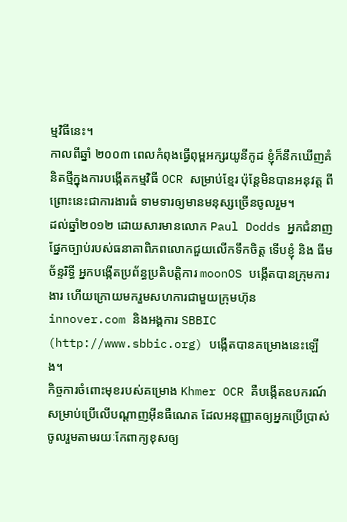ម្មវិធីនេះ។
កាលពីឆ្នាំ ២០០៣ ពេលកំពុងធ្វើពុម្ពអក្សរយូនីកូដ ខ្ញុំក៏នឹកឃើញគំនិតថ្មីក្នុងការបង្កើតកម្មវិធី OCR សម្រាប់ខ្មែរ ប៉ុន្តែមិនបានអនុវត្ត ពីព្រោះនេះជាការងារធំ ទាមទារឲ្យមានមនុស្សច្រើនចូលរួម។
ដល់ឆ្នាំ២០១២ ដោយសារមានលោក Paul Dodds អ្នកជំនាញផ្នែកច្បាប់របស់ធនាគាពិភពលោកជួយលើកទឹកចិត្ត ទើបខ្ញុំ និង ធីម ច័ន្ទរិទ្ធី អ្នកបង្កើតប្រព័ន្ធប្រតិបត្តិការ moonOS បង្កើតបានក្រុមការងារ ហើយក្រោយមករួមសហការជាមួយក្រុមហ៊ុន innover.com និងអង្គការ SBBIC (http://www.sbbic.org) បង្កើតបានគម្រោងនេះឡើង។
កិច្ចការចំពោះមុខរបស់គម្រោង Khmer OCR គឺបង្កើតឧបករណ៍សម្រាប់ប្រើលើបណ្តាញអ៊ីនធឺណេត ដែលអនុញ្ញាតឲ្យអ្នកប្រើប្រាស់ចូលរួមតាមរយៈកែពាក្យខុសឲ្យ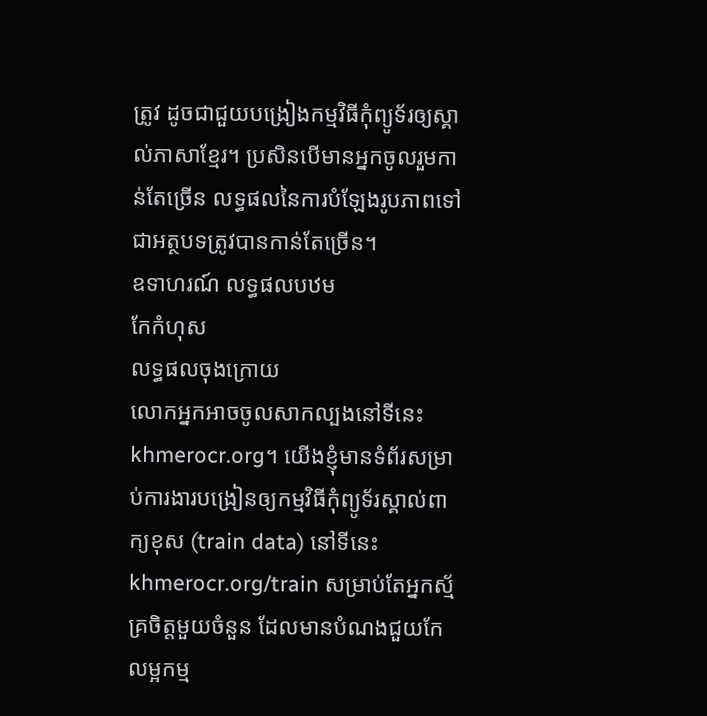ត្រូវ ដូចជាជួយបង្រៀងកម្មវិធីកុំព្យូទ័រឲ្យស្គាល់ភាសាខ្មែរ។ ប្រសិនបើមានអ្នកចូលរួមកាន់តែច្រើន លទ្ធផលនៃការបំឡែងរូបភាពទៅជាអត្ថបទត្រូវបានកាន់តែច្រើន។
ឧទាហរណ៍ លទ្ធផលបឋម
កែកំហុស
លទ្ធផលចុងក្រោយ
លោកអ្នកអាចចូលសាកល្បងនៅទីនេះ khmerocr.org។ យើងខ្ញុំមានទំព័រសម្រាប់ការងារបង្រៀនឲ្យកម្មវិធីកុំព្យូទ័រស្គាល់ពាក្យខុស (train data) នៅទីនេះ khmerocr.org/train សម្រាប់តែអ្នកស្ម័គ្រចិត្តមួយចំនួន ដែលមានបំណងជួយកែលម្អកម្ម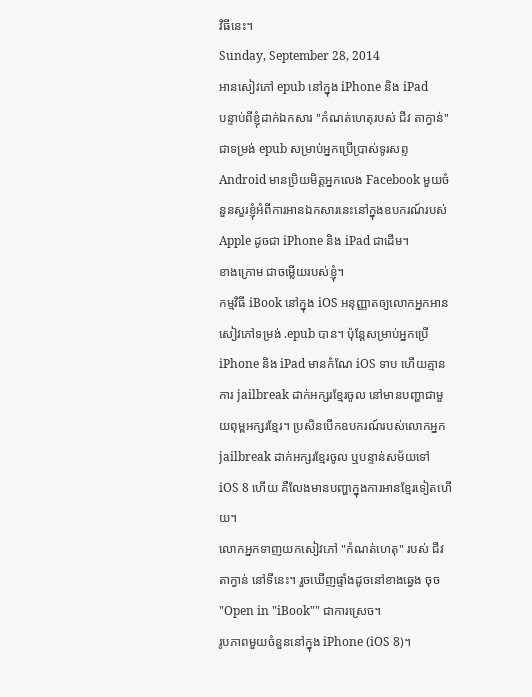វិធីនេះ។
Sunday, September 28, 2014
អានសៀវភៅ epub នៅក្នុង iPhone និង iPad
បន្ទាប់ពីខ្ញុំដាក់ឯកសារ "កំណត់ហេតុរបស់ ជីវ តាក្វាន់" ជាទម្រង់ epub សម្រាប់អ្នកប្រើប្រាស់ទូរសព្ទ Android មានប្រិយមិត្តអ្នកលេង Facebook មួយចំនួនសួរខ្ញុំអំពីការអានឯកសារនេះនៅក្នុងឧបករណ៍របស់ Apple ដូចជា iPhone និង iPad ជាដើម។
ខាងក្រោម ជាចម្លើយរបស់ខ្ញុំ។
កម្មវិធី iBook នៅក្នុង iOS អនុញ្ញាតឲ្យលោកអ្នកអានសៀវភៅទម្រង់ .epub បាន។ ប៉ុន្តែសម្រាប់អ្នកប្រើ iPhone និង iPad មានកំណែ iOS ទាប ហើយគ្មានការ jailbreak ដាក់អក្សរខ្មែរចូល នៅមានបញ្ហាជាមួយពុម្ពអក្សរខ្មែរ។ ប្រសិនបើកឧបករណ៍របស់លោកអ្នក jailbreak ដាក់អក្សរខ្មែរចូល ឬបន្ទាន់សម័យទៅ iOS 8 ហើយ គឺលែងមានបញ្ហាក្នុងការអានខ្មែរទៀតហើយ។
លោកអ្នកទាញយកសៀវភៅ "កំណត់ហេតុ" របស់ ជីវ តាក្វាន់ នៅទីនេះ។ រួចឃើញផ្ទាំងដូចនៅខាងឆ្វេង ចុច "Open in "iBook"" ជាការស្រេច។
រូបភាពមួយចំនួននៅក្នុង iPhone (iOS 8)។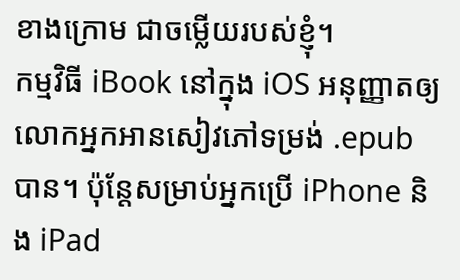ខាងក្រោម ជាចម្លើយរបស់ខ្ញុំ។
កម្មវិធី iBook នៅក្នុង iOS អនុញ្ញាតឲ្យលោកអ្នកអានសៀវភៅទម្រង់ .epub បាន។ ប៉ុន្តែសម្រាប់អ្នកប្រើ iPhone និង iPad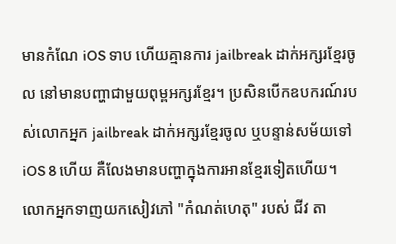មានកំណែ iOS ទាប ហើយគ្មានការ jailbreak ដាក់អក្សរខ្មែរចូល នៅមានបញ្ហាជាមួយពុម្ពអក្សរខ្មែរ។ ប្រសិនបើកឧបករណ៍របស់លោកអ្នក jailbreak ដាក់អក្សរខ្មែរចូល ឬបន្ទាន់សម័យទៅ iOS 8 ហើយ គឺលែងមានបញ្ហាក្នុងការអានខ្មែរទៀតហើយ។
លោកអ្នកទាញយកសៀវភៅ "កំណត់ហេតុ" របស់ ជីវ តា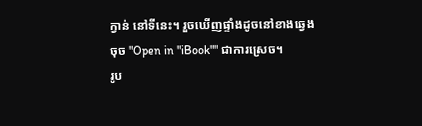ក្វាន់ នៅទីនេះ។ រួចឃើញផ្ទាំងដូចនៅខាងឆ្វេង ចុច "Open in "iBook"" ជាការស្រេច។
រូប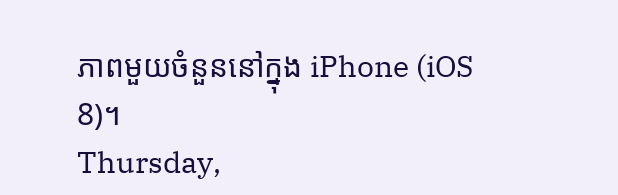ភាពមួយចំនួននៅក្នុង iPhone (iOS 8)។
Thursday,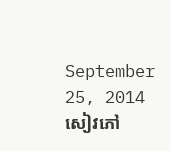September 25, 2014
សៀវភៅ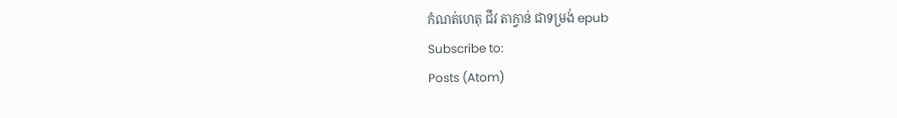កំណត់ហេតុ ជីវ តាក្វាន់ ជាទម្រង់ epub
Subscribe to:
Posts (Atom)